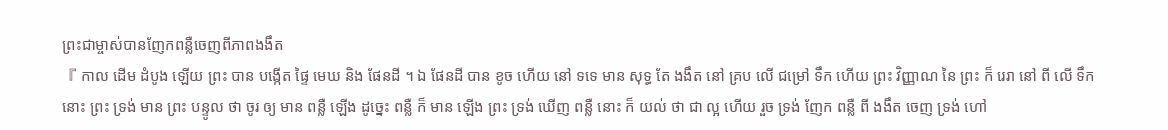ព្រះជាម្ចាស់បានញែកពន្លឺចេញពីភាពងងឹត
『 កាល ដើម ដំបូង ឡើយ ព្រះ បាន បង្កើត ផ្ទៃ មេឃ និង ផែនដី ។ ឯ ផែនដី បាន ខូច ហើយ នៅ ទទេ មាន សុទ្ធ តែ ងងឹត នៅ គ្រប លើ ជម្រៅ ទឹក ហើយ ព្រះ វិញ្ញាណ នៃ ព្រះ ក៏ រេរា នៅ ពី លើ ទឹក នោះ ព្រះ ទ្រង់ មាន ព្រះ បន្ទូល ថា ចូរ ឲ្យ មាន ពន្លឺ ឡើង ដូច្នេះ ពន្លឺ ក៏ មាន ឡើង ព្រះ ទ្រង់ ឃើញ ពន្លឺ នោះ ក៏ យល់ ថា ជា ល្អ ហើយ រួច ទ្រង់ ញែក ពន្លឺ ពី ងងឹត ចេញ ទ្រង់ ហៅ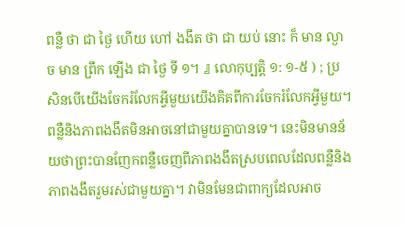ពន្លឺ ថា ជា ថ្ងៃ ហើយ ហៅ ងងឹត ថា ជា យប់ នោះ ក៏ មាន ល្ងាច មាន ព្រឹក ឡើង ជា ថ្ងៃ ទី ១។ 』 លោកុប្បត្ដិ ១: ១-៥ ) ; ប្រសិនបើយើងចែករំលែកអ្វីមួយយើងគិតពីការចែករំលែកអ្វីមួយ។ ពន្លឺនិងភាពងងឹតមិនអាចនៅជាមួយគ្នាបានទេ។ នេះមិនមានន័យថាព្រះបានញែកពន្លឺចេញពីភាពងងឹតស្របពេលដែលពន្លឺនិងភាពងងឹតរួមរស់ជាមួយគ្នា។ វាមិនមែនជាពាក្យដែលអាច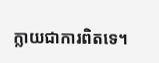ក្លាយជាការពិតទេ។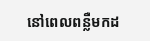នៅពេលពន្លឺមកដ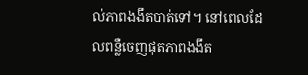ល់ភាពងងឹតបាត់ទៅ។ នៅពេលដែលពន្លឺចេញផុតភាពងងឹត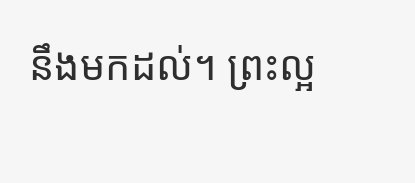នឹងមកដល់។ ព្រះល្អ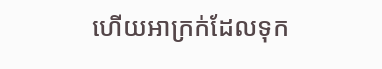ហើយអាក្រក់ដែលទុក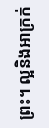ព្រះ។ ល្អនិងអាក្រក់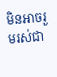មិនអាចរួមរស់ជា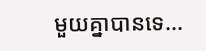មួយគ្នាបានទេ...